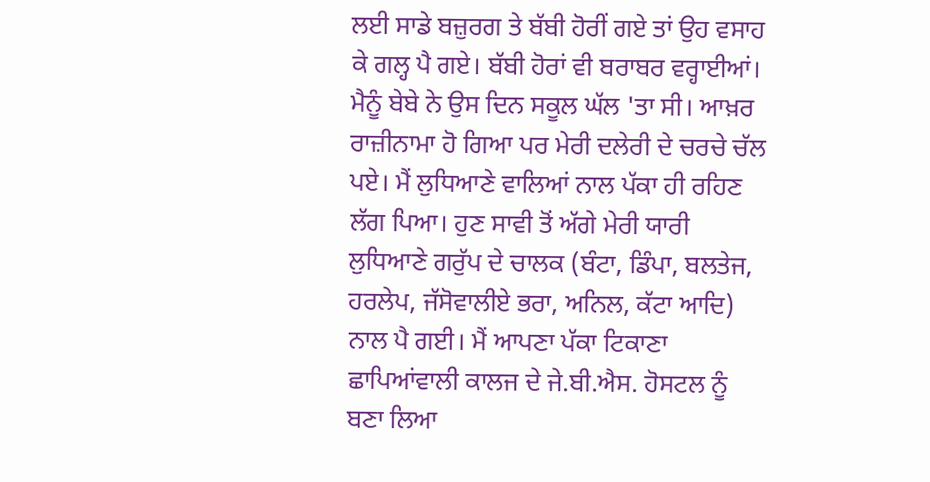ਲਈ ਸਾਡੇ ਬਜ਼ੁਰਗ ਤੇ ਬੱਬੀ ਹੋਰੀਂ ਗਏ ਤਾਂ ਉਹ ਵਸਾਹ ਕੇ ਗਲ੍ਹ ਪੈ ਗਏ। ਬੱਬੀ ਹੋਰਾਂ ਵੀ ਬਰਾਬਰ ਵਰ੍ਹਾਈਆਂ। ਮੈਨੂੰ ਬੇਬੇ ਨੇ ਉਸ ਦਿਨ ਸਕੂਲ ਘੱਲ 'ਤਾ ਸੀ। ਆਖ਼ਰ ਰਾਜ਼ੀਨਾਮਾ ਹੋ ਗਿਆ ਪਰ ਮੇਰੀ ਦਲੇਰੀ ਦੇ ਚਰਚੇ ਚੱਲ ਪਏ। ਮੈਂ ਲੁਧਿਆਣੇ ਵਾਲਿਆਂ ਨਾਲ ਪੱਕਾ ਹੀ ਰਹਿਣ ਲੱਗ ਪਿਆ। ਹੁਣ ਸਾਵੀ ਤੋਂ ਅੱਗੇ ਮੇਰੀ ਯਾਰੀ ਲੁਧਿਆਣੇ ਗਰੁੱਪ ਦੇ ਚਾਲਕ (ਬੰਟਾ, ਡਿੰਪਾ, ਬਲਤੇਜ, ਹਰਲੇਪ, ਜੱਸੋਵਾਲੀਏ ਭਰਾ, ਅਨਿਲ, ਕੱਟਾ ਆਦਿ) ਨਾਲ ਪੈ ਗਈ। ਮੈਂ ਆਪਣਾ ਪੱਕਾ ਟਿਕਾਣਾ ਛਾਪਿਆਂਵਾਲੀ ਕਾਲਜ ਦੇ ਜੇ.ਬੀ.ਐਸ. ਹੋਸਟਲ ਨੂੰ ਬਣਾ ਲਿਆ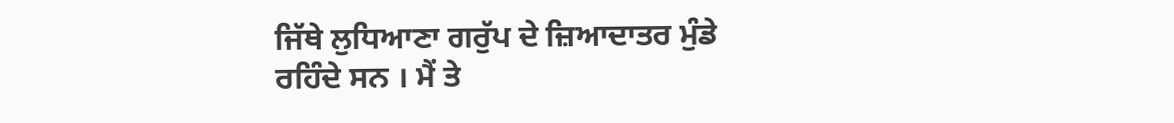ਜਿੱਥੇ ਲੁਧਿਆਣਾ ਗਰੁੱਪ ਦੇ ਜ਼ਿਆਦਾਤਰ ਮੁੰਡੇ ਰਹਿੰਦੇ ਸਨ । ਮੈਂ ਤੇ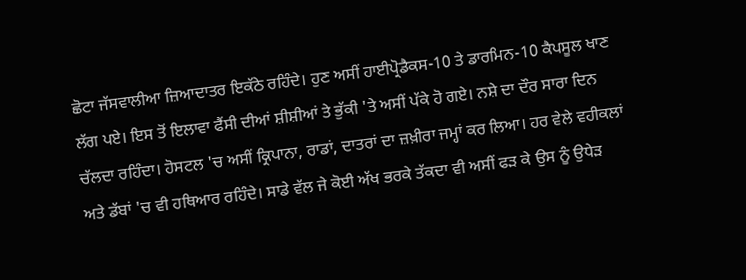ਛੋਟਾ ਜੱਸਵਾਲੀਆ ਜ਼ਿਆਦਾਤਰ ਇਕੱਠੇ ਰਹਿੰਦੇ। ਹੁਣ ਅਸੀਂ ਹਾਈਪ੍ਰੋਡੈਕਸ-10 ਤੇ ਡਾਰਮਿਨ-10 ਕੈਪਸੂਲ ਖਾਣ ਲੱਗ ਪਏ। ਇਸ ਤੋਂ ਇਲਾਵਾ ਫੈਂਸੀ ਦੀਆਂ ਸ਼ੀਸ਼ੀਆਂ ਤੇ ਭੁੱਕੀ 'ਤੇ ਅਸੀਂ ਪੱਕੇ ਹੋ ਗਏ। ਨਸ਼ੇ ਦਾ ਦੌਰ ਸਾਰਾ ਦਿਨ ਚੱਲਦਾ ਰਹਿੰਦਾ। ਹੋਸਟਲ 'ਚ ਅਸੀਂ ਕ੍ਰਿਪਾਨਾ, ਰਾਡਾਂ, ਦਾਤਰਾਂ ਦਾ ਜ਼ਖ਼ੀਰਾ ਜਮ੍ਹਾਂ ਕਰ ਲਿਆ। ਹਰ ਵੇਲੇ ਵਹੀਕਲਾਂ ਅਤੇ ਡੱਬਾਂ 'ਚ ਵੀ ਹਥਿਆਰ ਰਹਿੰਦੇ। ਸਾਡੇ ਵੱਲ ਜੇ ਕੋਈ ਅੱਖ ਭਰਕੇ ਤੱਕਦਾ ਵੀ ਅਸੀਂ ਫੜ ਕੇ ਉਸ ਨੂੰ ਉਧੇੜ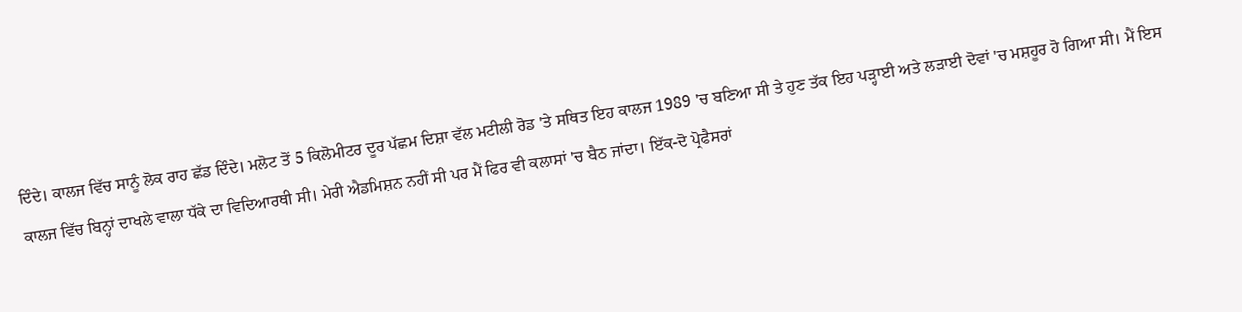ਦਿੰਦੇ। ਕਾਲਜ ਵਿੱਚ ਸਾਨੂੰ ਲੋਕ ਰਾਹ ਛੱਡ ਦਿੰਦੇ। ਮਲੋਟ ਤੋਂ 5 ਕਿਲੋਮੀਟਰ ਦੂਰ ਪੱਛਮ ਦਿਸ਼ਾ ਵੱਲ ਮਟੀਲੀ ਰੋਡ 'ਤੇ ਸਥਿਤ ਇਹ ਕਾਲਜ 1989 'ਚ ਬਣਿਆ ਸੀ ਤੇ ਹੁਣ ਤੱਕ ਇਹ ਪੜ੍ਹਾਈ ਅਤੇ ਲੜਾਈ ਦੋਵਾਂ 'ਚ ਮਸ਼ਹੂਰ ਹੋ ਗਿਆ ਸੀ। ਮੈਂ ਇਸ ਕਾਲਜ ਵਿੱਚ ਬਿਨ੍ਹਾਂ ਦਾਖਲੇ ਵਾਲਾ ਧੱਕੇ ਦਾ ਵਿਦਿਆਰਥੀ ਸੀ। ਮੇਰੀ ਐਡਮਿਸ਼ਨ ਨਹੀਂ ਸੀ ਪਰ ਮੈਂ ਫਿਰ ਵੀ ਕਲਾਸਾਂ 'ਚ ਬੈਠ ਜਾਂਦਾ। ਇੱਕ-ਦੋ ਪ੍ਰੋਫੈਸਰਾਂ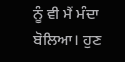ਨੂੰ ਵੀ ਮੈਂ ਮੰਦਾ ਬੋਲਿਆ। ਹੁਣ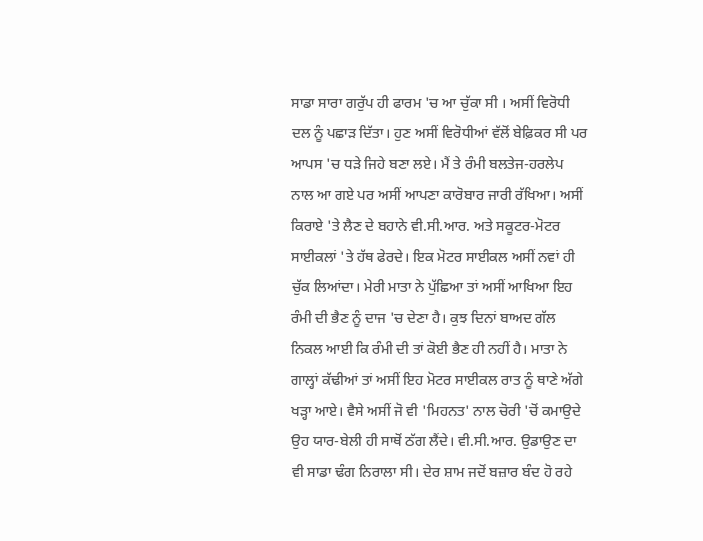ਸਾਡਾ ਸਾਰਾ ਗਰੁੱਪ ਹੀ ਫਾਰਮ 'ਚ ਆ ਚੁੱਕਾ ਸੀ । ਅਸੀਂ ਵਿਰੋਧੀ ਦਲ ਨੂੰ ਪਛਾੜ ਦਿੱਤਾ। ਹੁਣ ਅਸੀਂ ਵਿਰੋਧੀਆਂ ਵੱਲੋਂ ਬੇਫ਼ਿਕਰ ਸੀ ਪਰ ਆਪਸ 'ਚ ਧੜੇ ਜਿਹੇ ਬਣਾ ਲਏ। ਮੈਂ ਤੇ ਰੰਮੀ ਬਲਤੇਜ-ਹਰਲੇਪ ਨਾਲ ਆ ਗਏ ਪਰ ਅਸੀਂ ਆਪਣਾ ਕਾਰੋਬਾਰ ਜਾਰੀ ਰੱਖਿਆ। ਅਸੀਂ ਕਿਰਾਏ 'ਤੇ ਲੈਣ ਦੇ ਬਹਾਨੇ ਵੀ.ਸੀ.ਆਰ. ਅਤੇ ਸਕੂਟਰ-ਮੋਟਰ ਸਾਈਕਲਾਂ 'ਤੇ ਹੱਥ ਫੇਰਦੇ। ਇਕ ਮੋਟਰ ਸਾਈਕਲ ਅਸੀਂ ਨਵਾਂ ਹੀ ਚੁੱਕ ਲਿਆਂਦਾ। ਮੇਰੀ ਮਾਤਾ ਨੇ ਪੁੱਛਿਆ ਤਾਂ ਅਸੀਂ ਆਖਿਆ ਇਹ ਰੰਮੀ ਦੀ ਭੈਣ ਨੂੰ ਦਾਜ 'ਚ ਦੇਣਾ ਹੈ। ਕੁਝ ਦਿਨਾਂ ਬਾਅਦ ਗੱਲ ਨਿਕਲ ਆਈ ਕਿ ਰੰਮੀ ਦੀ ਤਾਂ ਕੋਈ ਭੈਣ ਹੀ ਨਹੀਂ ਹੈ। ਮਾਤਾ ਨੇ ਗਾਲ੍ਹਾਂ ਕੱਢੀਆਂ ਤਾਂ ਅਸੀਂ ਇਹ ਮੋਟਰ ਸਾਈਕਲ ਰਾਤ ਨੂੰ ਥਾਣੇ ਅੱਗੇ ਖੜ੍ਹਾ ਆਏ। ਵੈਸੇ ਅਸੀਂ ਜੋ ਵੀ 'ਮਿਹਨਤ' ਨਾਲ ਚੋਰੀ 'ਚੋਂ ਕਮਾਉਦੇ ਉਹ ਯਾਰ-ਬੇਲੀ ਹੀ ਸਾਥੋਂ ਠੱਗ ਲੈਂਦੇ। ਵੀ.ਸੀ.ਆਰ. ਉਡਾਉਣ ਦਾ ਵੀ ਸਾਡਾ ਢੰਗ ਨਿਰਾਲਾ ਸੀ। ਦੇਰ ਸ਼ਾਮ ਜਦੋਂ ਬਜ਼ਾਰ ਬੰਦ ਹੋ ਰਹੇ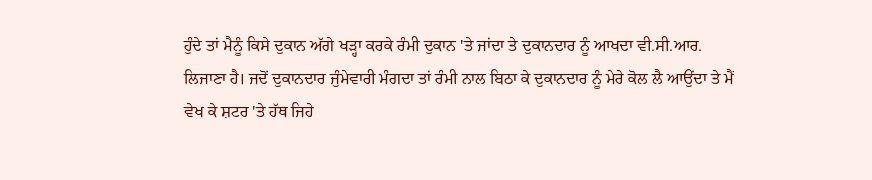ਹੁੰਦੇ ਤਾਂ ਮੈਨੂੰ ਕਿਸੇ ਦੁਕਾਨ ਅੱਗੇ ਖੜ੍ਹਾ ਕਰਕੇ ਰੰਮੀ ਦੁਕਾਨ 'ਤੇ ਜਾਂਦਾ ਤੇ ਦੁਕਾਨਦਾਰ ਨੂੰ ਆਖਦਾ ਵੀ.ਸੀ.ਆਰ. ਲਿਜਾਣਾ ਹੈ। ਜਦੋਂ ਦੁਕਾਨਦਾਰ ਜੁੰਮੇਵਾਰੀ ਮੰਗਦਾ ਤਾਂ ਰੰਮੀ ਨਾਲ ਬਿਠਾ ਕੇ ਦੁਕਾਨਦਾਰ ਨੂੰ ਮੇਰੇ ਕੋਲ ਲੈ ਆਉਂਦਾ ਤੇ ਮੈਂ ਵੇਖ ਕੇ ਸ਼ਟਰ 'ਤੇ ਹੱਥ ਜਿਹੇ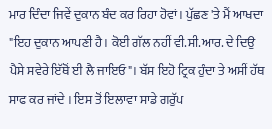ਮਾਰ ਦਿੰਦਾ ਜਿਵੇਂ ਦੁਕਾਨ ਬੰਦ ਕਰ ਰਿਹਾ ਹੋਵਾਂ। ਪੁੱਛਣ 'ਤੇ ਮੈਂ ਆਖਦਾ "ਇਹ ਦੁਕਾਨ ਆਪਣੀ ਹੈ। ਕੋਈ ਗੱਲ ਨਹੀਂ ਵੀ.ਸੀ.ਆਰ. ਦੇ ਦਿਉ ਪੈਸੇ ਸਵੇਰੇ ਇੱਥੋਂ ਈ ਲੈ ਜਾਇਓ"। ਬੱਸ ਇਹੋ ਟ੍ਰਿਕ ਹੁੰਦਾ ਤੇ ਅਸੀਂ ਹੱਥ ਸਾਫ ਕਰ ਜਾਂਦੇ । ਇਸ ਤੋਂ ਇਲਾਵਾ ਸਾਡੇ ਗਰੁੱਪ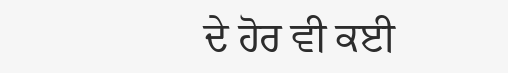ਦੇ ਹੋਰ ਵੀ ਕਈ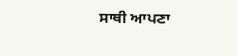ਸਾਥੀ ਆਪਣਾ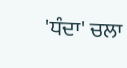'ਧੰਦਾ' ਚਲਾ